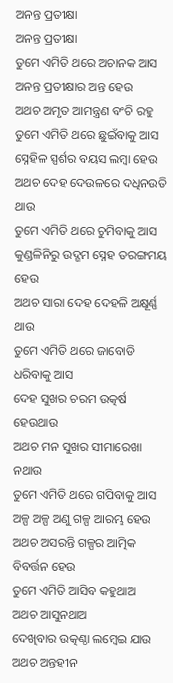ଅନନ୍ତ ପ୍ରତୀକ୍ଷା
ଅନନ୍ତ ପ୍ରତୀକ୍ଷା
ତୁମେ ଏମିତି ଥରେ ଅଚାନକ ଆସ
ଅନନ୍ତ ପ୍ରତୀକ୍ଷାର ଅନ୍ତ ହେଉ
ଅଥଚ ଅମୃତ ଆମନ୍ତ୍ରଣ ବଂଚି ରହୁ
ତୁମେ ଏମିତି ଥରେ ଛୁଇଁବାକୁ ଆସ
ସ୍ନେହିଳ ସ୍ପର୍ଶର ବୟସ ଲମ୍ବା ହେଉ
ଅଥଚ ଦେହ ଦେଉଳରେ ଦଧିନଉତି ଥାଉ
ତୁମେ ଏମିତି ଥରେ ଚୁମିବାକୁ ଆସ
କୁଣ୍ଡଳିନିରୁ ଉଦ୍ଗମ ସ୍ନେହ ତରଙ୍ଗମୟ ହେଉ
ଅଥଚ ସାରା ଦେହ ଦେହଳି ଅକ୍ଷୂର୍ଣ୍ଣ ଥାଉ
ତୁମେ ଏମିତି ଥରେ ଜାବୋଡି ଧରିବାକୁ ଆସ
ଦେହ ସୁଖର ଚରମ ଉତ୍କର୍ଷ ହେଉଥାଉ
ଅଥଚ ମନ ସୁଖର ସୀମାରେଖା ନଥାଉ
ତୁମେ ଏମିତି ଥରେ ଗପିବାକୁ ଆସ
ଅଳ୍ପ ଅଳ୍ପ ଅଣୁ ଗଳ୍ପ ଆରମ୍ଭ ହେଉ
ଅଥଚ ଅସରନ୍ତି ଗଳ୍ପର ଆତ୍ମିକ ବିବର୍ତ୍ତନ ହେଉ
ତୁମେ ଏମିତି ଆସିବ କହୁଥାଅ
ଅଥଚ ଆସୁନଥାଅ
ଦେଖିବାର ଉତ୍କଣ୍ଠା ଲମ୍ବେଇ ଯାଉ
ଅଥଚ ଅନ୍ତହୀନ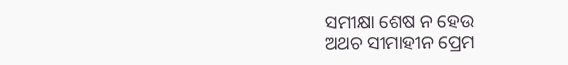ସମୀକ୍ଷା ଶେଷ ନ ହେଉ
ଅଥଚ ସୀମାହୀନ ପ୍ରେମ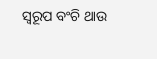ସ୍ୱରୂପ ବଂଚି ଥାଉ